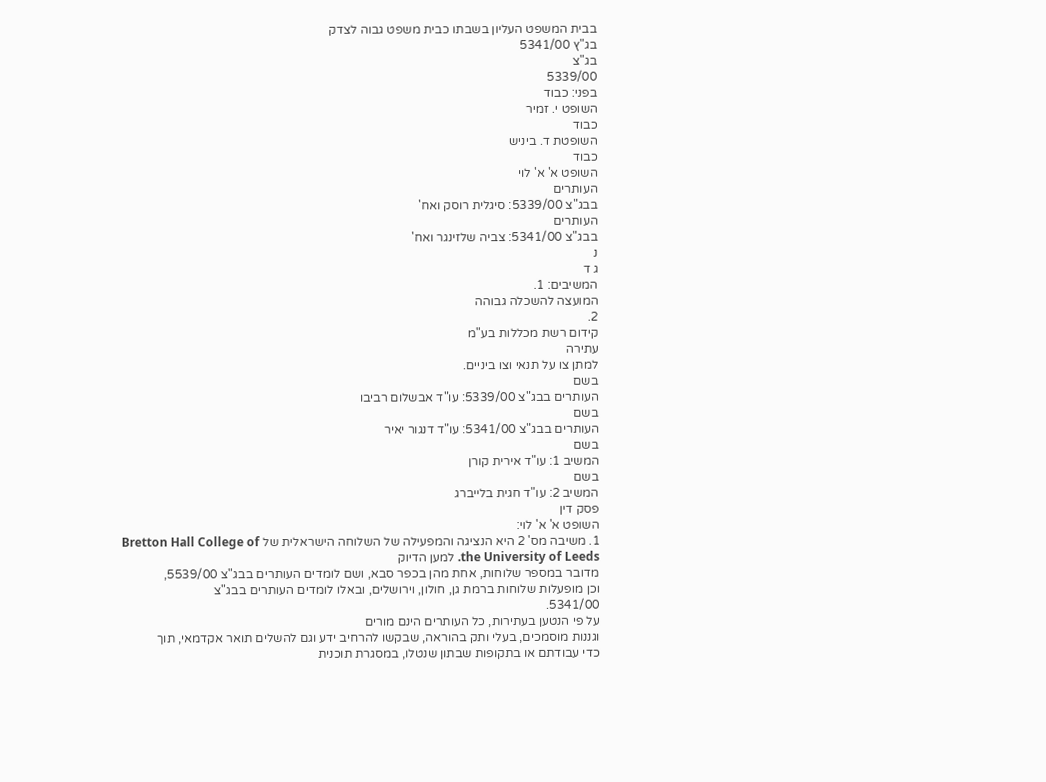בבית המשפט העליון בשבתו כבית משפט גבוה לצדק
בג"ץ 5341/00
בג"צ
5339/00
בפני: כבוד
השופט י. זמיר
כבוד
השופטת ד. ביניש
כבוד
השופט א' א' לוי
העותרים
בבג"צ 5339/00: סיגלית רוסק ואח'
העותרים
בבג"צ 5341/00: צביה שלזינגר ואח'
נ
ג ד
המשיבים: 1.
המועצה להשכלה גבוהה
2.
קידום רשת מכללות בע"מ
עתירה
למתן צו על תנאי וצו ביניים.
בשם
העותרים בבג"צ 5339/00: עו"ד אבשלום רביבו
בשם
העותרים בבג"צ 5341/00: עו"ד דנגור יאיר
בשם
המשיב 1: עו"ד אירית קורן
בשם
המשיב 2: עו"ד חגית בלייברג
פסק דין
השופט א' א' לוי:
1. משיבה מס' 2 היא הנציגה והמפעילה של השלוחה הישראלית של Bretton Hall College of the University of Leeds. למען הדיוק
מדובר במספר שלוחות, אחת מהן בכפר סבא, ושם לומדים העותרים בבג"צ 5539/00,
וכן מופעלות שלוחות ברמת גן, חולון, וירושלים, ובאלו לומדים העותרים בבג"צ
5341/00.
על פי הנטען בעתירות, כל העותרים הינם מורים
וגננות מוסמכים, בעלי ותק בהוראה, שבקשו להרחיב ידע וגם להשלים תואר אקדמאי, תוך
כדי עבודתם או בתקופות שבתון שנטלו, במסגרת תוכנית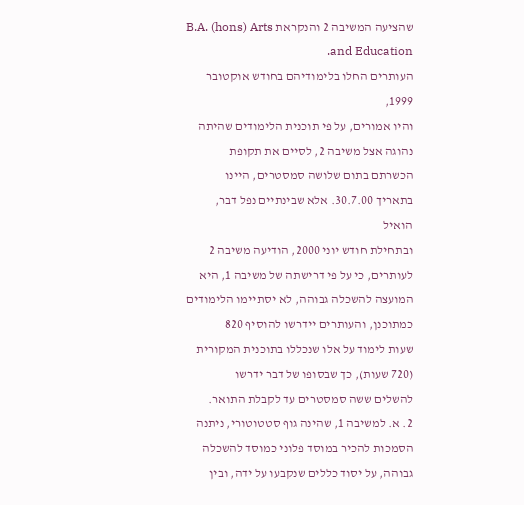שהציעה המשיבה 2 והנקראת B.A. (hons) Arts and Education.
העותרים החלו בלימודיהם בחודש אוקטובר 1999,
והיו אמורים, על פי תוכנית הלימודים שהיתה נהוגה אצל משיבה 2, לסיים את תקופת
הכשרתם בתום שלושה סמסטרים, היינו בתאריך 30.7.00. אלא שבינתיים נפל דבר, הואיל
ובתחילת חודש יוני 2000, הודיעה משיבה 2 לעותרים, כי על פי דרישתה של משיבה 1, היא
המועצה להשכלה גבוהה, לא יסתיימו הלימודים כמתוכנן, והעותרים יידרשו להוסיף 820
שעות לימוד על אלו שנכללו בתוכנית המקורית (720 שעות), כך שבסופו של דבר ידרשו
להשלים ששה סמסטרים עד לקבלת התואר.
2. א. למשיבה 1, שהינה גוף סטטוטורי, ניתנה
הסמכות להכיר במוסד פלוני כמוסד להשכלה גבוהה, על יסוד כללים שנקבעו על ידה, ובין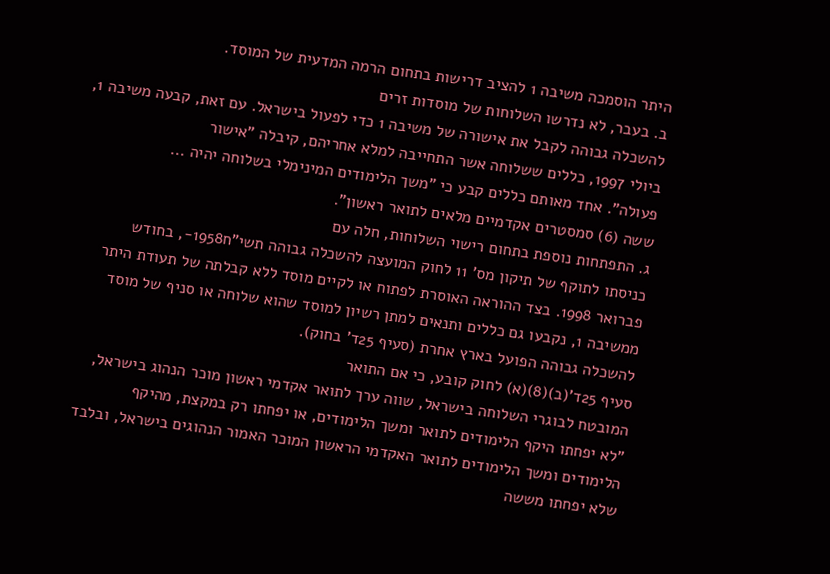היתר הוסמכה משיבה 1 להציב דרישות בתחום הרמה המדעית של המוסד.
ב. בעבר, לא נדרשו השלוחות של מוסדות זרים
להשכלה גבוהה לקבל את אישורה של משיבה 1 כדי לפעול בישראל. עם זאת, קבעה משיבה 1,
ביולי 1997, כללים ששלוחה אשר התחייבה למלא אחריהם, קיבלה "אישור
פעולה". אחד מאותם כללים קבע כי "משך הלימודים המינימלי בשלוחה יהיה ...
ששה (6) סמסטרים אקדמיים מלאים לתואר ראשון".
ג. התפתחות נוספת בתחום רישוי השלוחות, חלה עם
כניסתו לתוקף של תיקון מס' 11 לחוק המועצה להשכלה גבוהה תשי"ח1958-, בחודש
פברואר 1998. בצד ההוראה האוסרת לפתוח או לקיים מוסד ללא קבלתה של תעודת היתר
ממשיבה 1, נקבעו גם כללים ותנאים למתן רשיון למוסד שהוא שלוחה או סניף של מוסד
להשכלה גבוהה הפועל בארץ אחרת (סעיף 25ד' בחוק).
סעיף 25ד'(ב)(8)(א) לחוק קובע, כי אם התואר
המובטח לבוגרי השלוחה בישראל, שווה ערך לתואר אקדמי ראשון מוכר הנהוג בישראל,
"לא יפחתו היקף הלימודים לתואר ומשך הלימודים, או יפחתו רק במקצת, מהיקף
הלימודים ומשך הלימודים לתואר האקדמי הראשון המוכר האמור הנהוגים בישראל, ובלבד
שלא יפחתו מששה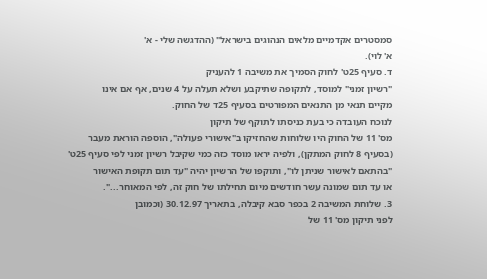סמסטרים אקדמיים מלאים הנהוגים בישראל" (ההדגשה שלי - א'
א' לוי).
ד. סעיף 25ט' לחוק הסמיך את משיבה 1 להעניק
"רשיון זמני" למוסד, לתקופה שתיקבע ושלא תעלה על 4 שנים, אף אם אינו
מקיים תנאי מן התנאים המפורטים בסעיף 25ד של החוק.
לנוכח העובדה כי בעת כניסתו לתוקף של תיקון
מס' 11 של החוק היו שלוחות שהחזיקו ב"אישורי פעולה", הוספה הוראת מעבר
(בסעיף 8 לחוק המתקן), ולפיה יראו מוסד כזה כמי שקיבל רשיון זמני לפי סעיף 25ט'
"בהתאם לאישור שניתן לו", ותוקפו של הרשיון יהיה "עד תום תקופת האישור
או עד תום שמונה עשר חודשים מיום תחילתו של חוק זה, לפי המאוחר...".
3. שלוחת המשיבה 2 בכפר סבא קיבלה, בתאריך 30.12.97 (וכמובן
לפני תיקון מס' 11 של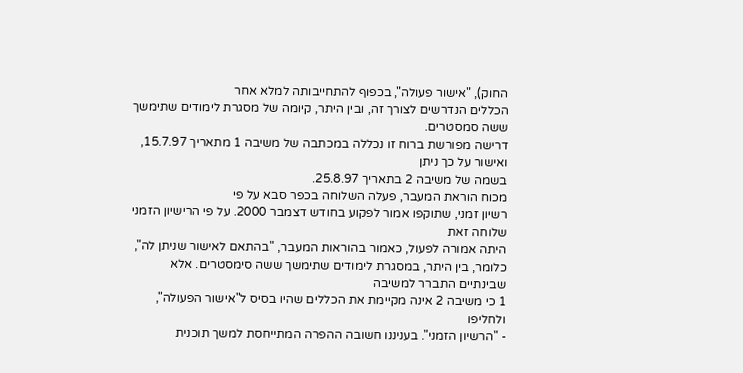החוק), "אישור פעולה", בכפוף להתחייבותה למלא אחר
הכללים הנדרשים לצורך זה, ובין היתר, קיומה של מסגרת לימודים שתימשך ששה סמסטרים.
דרישה מפורשת ברוח זו נכללה במכתבה של משיבה 1 מתאריך 15.7.97, ואישור על כך ניתן
בשמה של משיבה 2 בתאריך 25.8.97.
מכוח הוראת המעבר, פעלה השלוחה בכפר סבא על פי
רשיון זמני, שתוקפו אמור לפקוע בחודש דצמבר 2000. על פי הרישיון הזמני שלוחה זאת
היתה אמורה לפעול, כאמור בהוראות המעבר, "בהתאם לאישור שניתן לה",
כלומר, בין היתר, במסגרת לימודים שתימשך ששה סימסטרים. אלא שבינתיים התברר למשיבה
1 כי משיבה 2 אינה מקיימת את הכללים שהיו בסיס ל"אישור הפעולה", ולחליפו
- "הרשיון הזמני". בעניננו חשובה ההפרה המתייחסת למשך תוכנית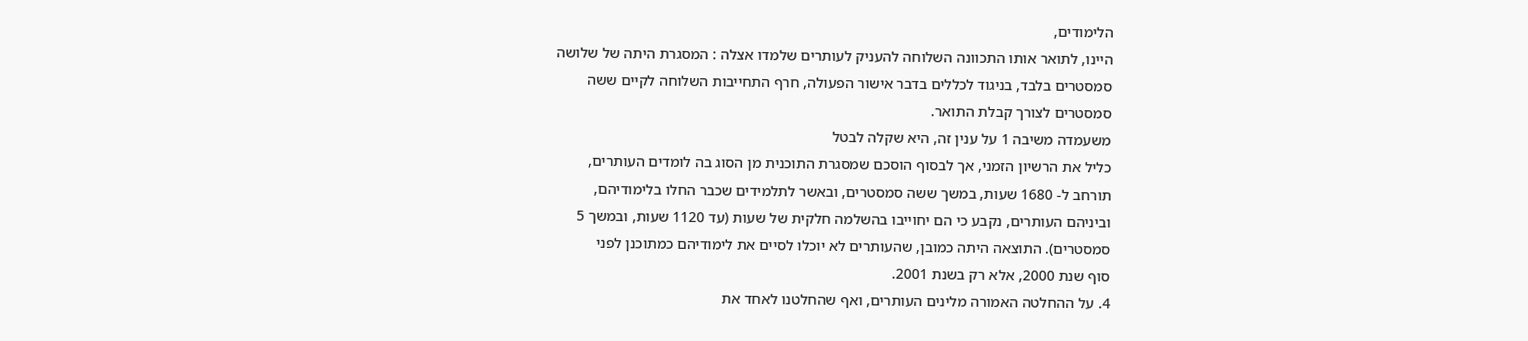הלימודים,
היינו, לתואר אותו התכוונה השלוחה להעניק לעותרים שלמדו אצלה : המסגרת היתה של שלושה
סמסטרים בלבד, בניגוד לכללים בדבר אישור הפעולה, חרף התחייבות השלוחה לקיים ששה
סמסטרים לצורך קבלת התואר.
משעמדה משיבה 1 על ענין זה, היא שקלה לבטל
כליל את הרשיון הזמני, אך לבסוף הוסכם שמסגרת התוכנית מן הסוג בה לומדים העותרים,
תורחב ל- 1680 שעות, במשך ששה סמסטרים, ובאשר לתלמידים שכבר החלו בלימודיהם,
וביניהם העותרים, נקבע כי הם יחוייבו בהשלמה חלקית של שעות (עד 1120 שעות, ובמשך 5
סמסטרים). התוצאה היתה כמובן, שהעותרים לא יוכלו לסיים את לימודיהם כמתוכנן לפני
סוף שנת 2000, אלא רק בשנת 2001.
4. על ההחלטה האמורה מלינים העותרים, ואף שהחלטנו לאחד את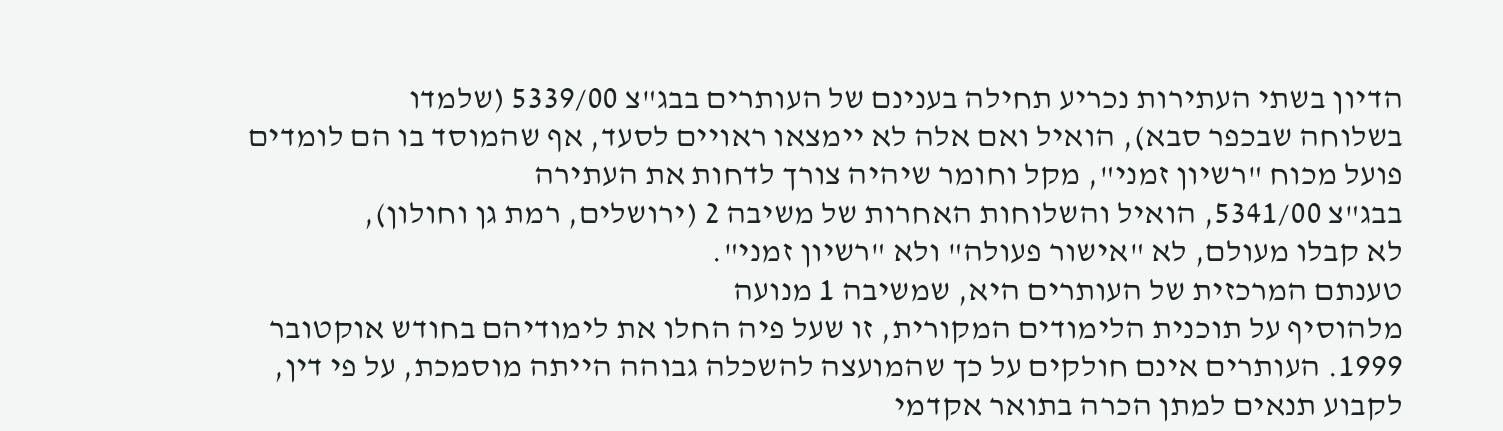הדיון בשתי העתירות נכריע תחילה בענינם של העותרים בבג"צ 5339/00 (שלמדו
בשלוחה שבכפר סבא), הואיל ואם אלה לא יימצאו ראויים לסעד, אף שהמוסד בו הם לומדים
פועל מכוח "רשיון זמני", מקל וחומר שיהיה צורך לדחות את העתירה
בבג"צ 5341/00, הואיל והשלוחות האחרות של משיבה 2 (ירושלים, רמת גן וחולון),
לא קבלו מעולם, לא "אישור פעולה" ולא "רשיון זמני".
טענתם המרכזית של העותרים היא, שמשיבה 1 מנועה
מלהוסיף על תוכנית הלימודים המקורית, זו שעל פיה החלו את לימודיהם בחודש אוקטובר
1999. העותרים אינם חולקים על כך שהמועצה להשכלה גבוהה הייתה מוסמכת, על פי דין,
לקבוע תנאים למתן הכרה בתואר אקדמי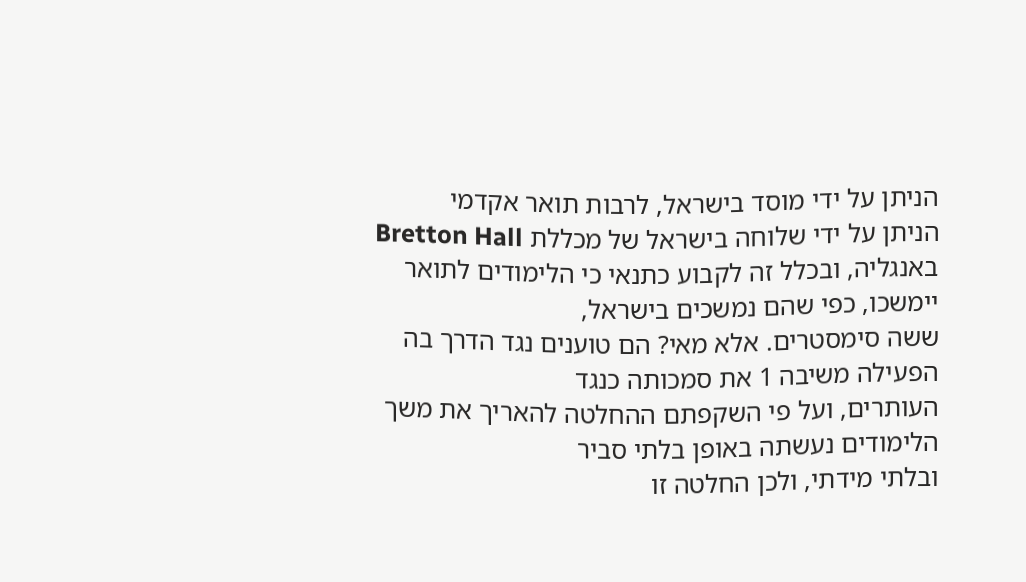הניתן על ידי מוסד בישראל, לרבות תואר אקדמי
הניתן על ידי שלוחה בישראל של מכללת Bretton Hall
באנגליה, ובכלל זה לקבוע כתנאי כי הלימודים לתואר יימשכו, כפי שהם נמשכים בישראל,
ששה סימסטרים. אלא מאי? הם טוענים נגד הדרך בה הפעילה משיבה 1 את סמכותה כנגד
העותרים, ועל פי השקפתם ההחלטה להאריך את משך הלימודים נעשתה באופן בלתי סביר
ובלתי מידתי, ולכן החלטה זו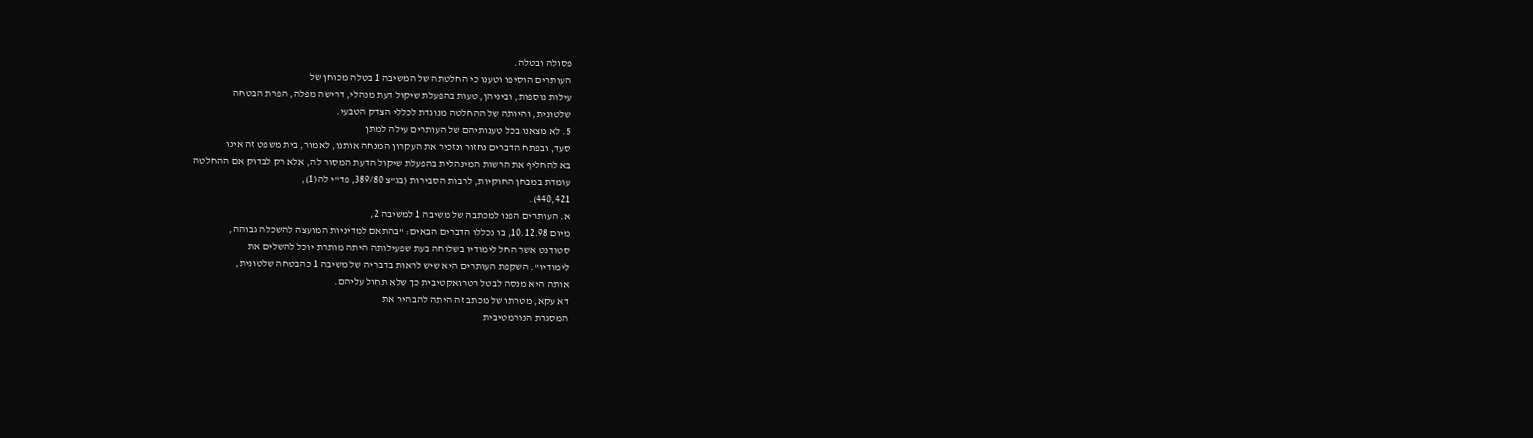פסולה ובטלה.
העותרים הוסיפו וטענו כי החלטתה של המשיבה 1 בטלה מכוחן של
עילות נוספות, וביניהן, טעות בהפעלת שיקול דעת מנהלי, דרישה מפלה, הפרת הבטחה
שלטונית, והיותה של ההחלטה מנוגדת לכללי הצדק הטבעי.
5. לא מצאנו בכל טענותיהם של העותרים עילה למתן
סעד, ובפתח הדברים נחזור ונזכיר את העקרון המנחה אותנו, לאמור, בית משפט זה אינו
בא להחליף את הרשות המינהלית בהפעלת שיקול הדעת המסור לה, אלא רק לבדוק אם ההחלטה
עומדת במבחן החוקיות, לרבות הסבירות (בג"צ 389/80, פד"י לה(1),
440,421).
א. העותרים הפנו למכתבה של משיבה 1 למשיבה 2,
מיום 10.12.98, בו נכללו הדברים הבאים: "בהתאם למדיניות המועצה להשכלה גבוהה,
סטודנט אשר החל לימודיו בשלוחה בעת שפעילותה היתה מותרת יוכל להשלים את
לימודיו". השקפת העותרים היא שיש לראות בדבריה של משיבה 1 כהבטחה שלטונית,
אותה היא מנסה לבטל רטרואקטיבית כך שלא תחול עליהם.
דא עקא, מטרתו של מכתב זה היתה להבהיר את
המסגרת הנורמטיבית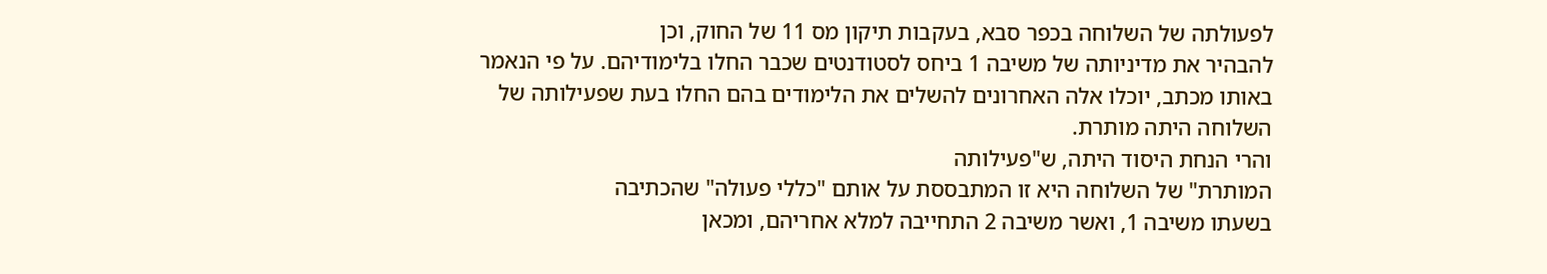לפעולתה של השלוחה בכפר סבא, בעקבות תיקון מס 11 של החוק, וכן
להבהיר את מדיניותה של משיבה 1 ביחס לסטודנטים שכבר החלו בלימודיהם. על פי הנאמר
באותו מכתב, יוכלו אלה האחרונים להשלים את הלימודים בהם החלו בעת שפעילותה של
השלוחה היתה מותרת.
והרי הנחת היסוד היתה, ש"פעילותה
המותרת" של השלוחה היא זו המתבססת על אותם "כללי פעולה" שהכתיבה
בשעתו משיבה 1, ואשר משיבה 2 התחייבה למלא אחריהם, ומכאן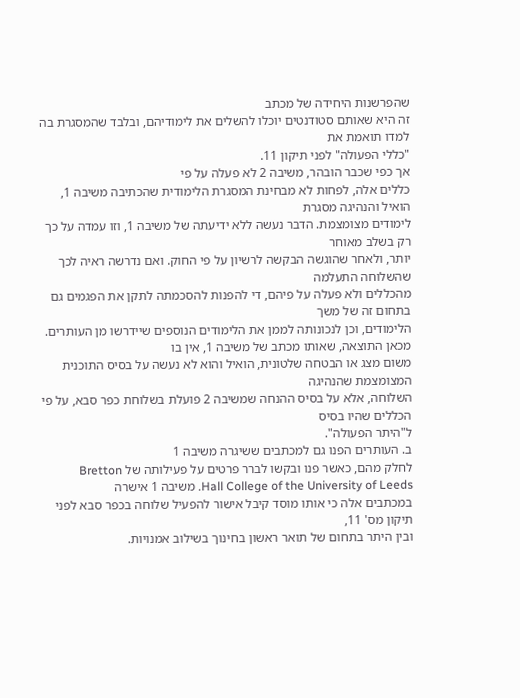שהפרשנות היחידה של מכתב
זה היא שאותם סטודנטים יוכלו להשלים את לימודיהם, ובלבד שהמסגרת בה למדו תואמת את
"כללי הפעולה" לפני תיקון 11.
אך כפי שכבר הובהר, משיבה 2 לא פעלה על פי
כללים אלה, לפחות לא מבחינת המסגרת הלימודית שהכתיבה משיבה 1, הואיל והנהיגה מסגרת
לימודים מצומצמת. הדבר נעשה ללא ידיעתה של משיבה 1, וזו עמדה על כך רק בשלב מאוחר
יותר, ולאחר שהוגשה הבקשה לרשיון על פי החוק. ואם נדרשה ראיה לכך שהשלוחה התעלמה
מהכללים ולא פעלה על פיהם, די להפנות להסכמתה לתקן את הפגמים גם בתחום זה של משך
הלימודים, וכן לנכונותה לממן את הלימודים הנוספים שיידרשו מן העותרים.
מכאן התוצאה, שאותו מכתב של משיבה 1, אין בו
משום מצג או הבטחה שלטונית, הואיל והוא לא נעשה על בסיס התוכנית המצומצמת שהנהיגה
השלוחה, אלא על בסיס ההנחה שמשיבה 2 פועלת בשלוחת כפר סבא, על פי הכללים שהיו בסיס
ל"היתר הפעולה".
ב. העותרים הפנו גם למכתבים ששיגרה משיבה 1
לחלק מהם, כאשר פנו ובקשו לברר פרטים על פעילותה של Bretton
Hall College of the University of Leeds. משיבה 1 אישרה
במכתבים אלה כי אותו מוסד קיבל אישור להפעיל שלוחה בכפר סבא לפני תיקון מס' 11,
ובין היתר בתחום של תואר ראשון בחינוך בשילוב אמנויות.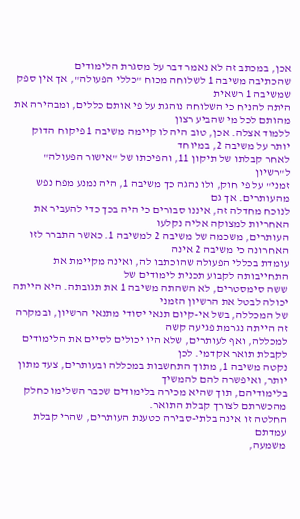אכן, במכתב זה לא נאמר דבר על מסגרת הלימודים
שהכתיבה משיבה 1 לשלוחה מכוח "כללי הפעולה", אך אין ספק שמשיבה 1 רשאית
היתה להניח כי השלוחה נוהגת על פי אותם כללים, ומבהירה את מהותם לכל מי שהביע רצון
ללמוד אצלה. אכן, טוב היה לו קיימה משיבה 1 פיקוח הדוק יותר על משיבה 2, במיוחד
לאחר קבלתו של תיקון 11, והפיכתו של "אישור הפעולה" ל"רשיון
זמני" על פי חוק, ולו נהגה כך משיבה 1, היה נמנע מפח נפש מהעותרים. אך גם
לנוכח מחדלה זה, איננו סבורים כי היה בכך כדי להעביר את האחריות למצוקה אליה נקלעו
העותרים, משכמה של משיבה 2 למשיבה 1. כאשר התברר לזו האחרונה כי משיבה 2 אינה
עומדת בכללי הפעולה שהוכתבו לה, ואינה מקיימת את התחייבותה לקבוע תכנית לימודים של
ששה סימסטרים, לא השהתה משיבה 1 את תגובתה. היא הייתה יכולה לבטל את הרשיון הזמני
של המכללה, בשל אי-קיום תנאי יסודי מתנאי הרשיון, ובמקרה זה הייתה נגרמת פגיעה קשה
למכללה, ואף לעותרים, שלא היו יכולים לסיים את הלימודים לקבלת תואר אקדמי. לכן
נקטה משיבה 1, מתוך התחשבות במכללה ובעותרים, צעד מתון יותר, ואיפשרה להם להמשיך
בלימודיהם, תוך שהיא מכירה בלימודים שכבר השלימו כחלק מהכשרתם לצורך קבלת התואר.
החלטה זו אינה בלתי-סבירה כטענת העותרים, שהרי קבלת עמדתם
משמעה,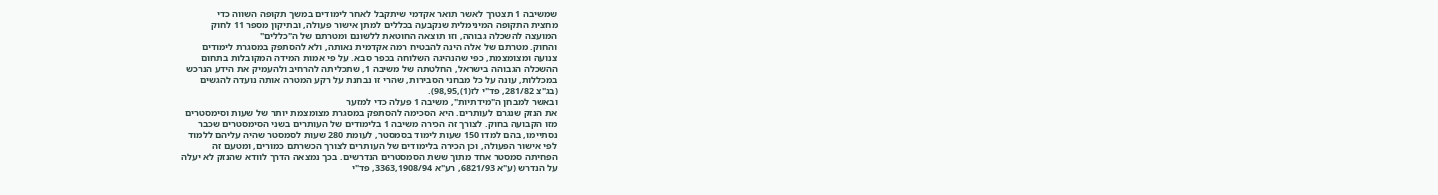שמשיבה 1 תצטרך לאשר תואר אקדמי שיתקבל לאחר לימודים במשך תקופה השווה כדי
מחצית התקופה המינימלית שנקבעה בכללים למתן אישור פעולה, ובתיקון מספר 11 לחוק
המועצה להשכלה גבוהה, וזו תוצאה החוטאת ללשונם ומטרתם של ה"כללים"
והחוק. מטרתם של אלה הינה להבטיח רמה אקדמית נאותה, ולא להסתפק במסגרת לימודים
צנועה ומצומצמת, כפי שהנהיגה השלוחה בכפר סבא. על פי אמות המידה המקובלות בתחום
ההשכלה הגבוהה בישראל, החלטתה של משיבה 1, שתכליתה להרחיב ולהעמיק את הידע הנרכש
במכללות, עונה על כל מבחני הסבירות, שהרי זו נבחנת על רקע המטרה אותה נועדה להגשים
(בג"צ 281/82, פד"י לז(1),98,95).
ובאשר למבחן ה"מידתיות", משיבה 1 פעלה כדי למזער
את הנזק שנגרם לעותרים. היא הסכימה להסתפק במסגרת מצומצמת יותר של שעות וסימסטרים
מזו הקבועה בחוק. לצורך זה הכירה משיבה 1 בלימודים של העותרים בשני הסימסטרים שכבר
נסתיימו, בהם למדו 150 שעות לימוד בסמסטר, לעומת 280 שעות לסמסטר שהיה עליהם ללמוד
לפי אישור הפעולה, וכן הכירה בלימודים של העותרים לצורך הכשרתם כמורים, ומטעם זה
הפחיתה סמסטר אחד מתוך ששת הסמסטרים הנדרשים. בכך נמצאה הדרך לוודא שהנזק לא יעלה
על הנדרש (ע"א 6821/93, רע"א 3363,1908/94, פד"י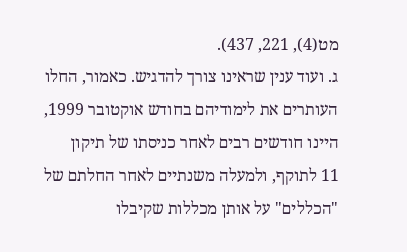מט(4), 221, 437).
ג. ועוד ענין שראינו צורך להדגיש. כאמור, החלו
העותרים את לימודיהם בחודש אוקטובר 1999, היינו חודשים רבים לאחר כניסתו של תיקון
11 לתוקף, ולמעלה משנתיים לאחר החלתם של "הכללים" על אותן מכללות שקיבלו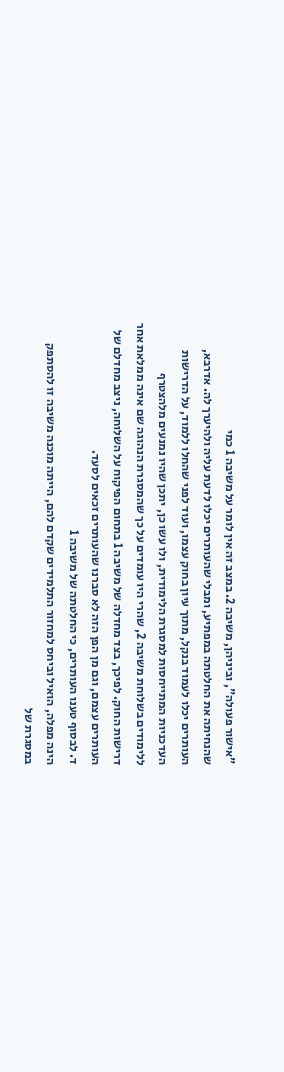"אישור פעולה", וביניהן, משיבה 2. במצב זה אין לומר על משיבה 1 כמי
שהנחיתה את החלטתה במפתיע, ומבלי שהעותרים יכלו לדעת עליה ולהיערך לה. אדרבא,
העותרים יכלו לעמוד בנקל, מתוך עיון בחוק עצמו, ועוד לפני שהחלו ללמוד, על הדרישות
העדכניות המתייחסות למסגרת הלימודית, ולו עשו כן, יתכן שהיו נמנעים מלהצטרף
ללימודים בשלוחת משיבה 2, שהרי היו עומדים על כך שהמסגרת הנהוגה שם אינה ממלאת אחר
דרישות החוק. לפיכך, בצד מחדלה של משיבה 1 בתחום הפיקוח על השלוחה, ניצב מחדלם של
העותרים עצמם, וגם מן הפן הזה לא סברנו שהעותרים זכאים לסעד.
ד. לבסוף טענו העותרים, כי החלטתה של משיבה 1
הינה מפלה, הואיל וביחס למחזור התלמידים שקדם להם, הייתה מוכנה משיבה זו להסתפק
במסגרת של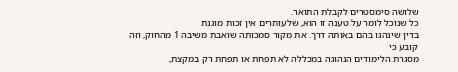שלושה סימסטרים לקבלת התואר.
כל שנוכל לומר על טענה זו הוא, שלעותרים אין זכות מוגנת
בדין שינהגו בהם באותה דרך. את מקור סמכותה שואבת משיבה 1 מהחוק, וזה קובע כי
מסגרת הלימודים הנהוגה במכללה לא תפחת או תפחת רק במקצת,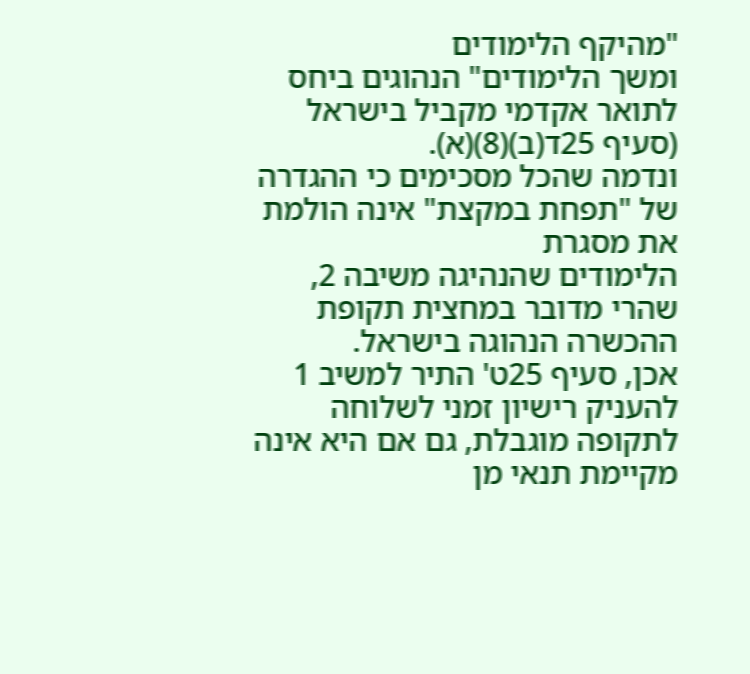"מהיקף הלימודים
ומשך הלימודים" הנהוגים ביחס לתואר אקדמי מקביל בישראל (סעיף 25ד(ב)(8)(א).
ונדמה שהכל מסכימים כי ההגדרה של "תפחת במקצת" אינה הולמת את מסגרת
הלימודים שהנהיגה משיבה 2, שהרי מדובר במחצית תקופת ההכשרה הנהוגה בישראל.
אכן, סעיף 25ט' התיר למשיב 1 להעניק רישיון זמני לשלוחה
לתקופה מוגבלת, גם אם היא אינה מקיימת תנאי מן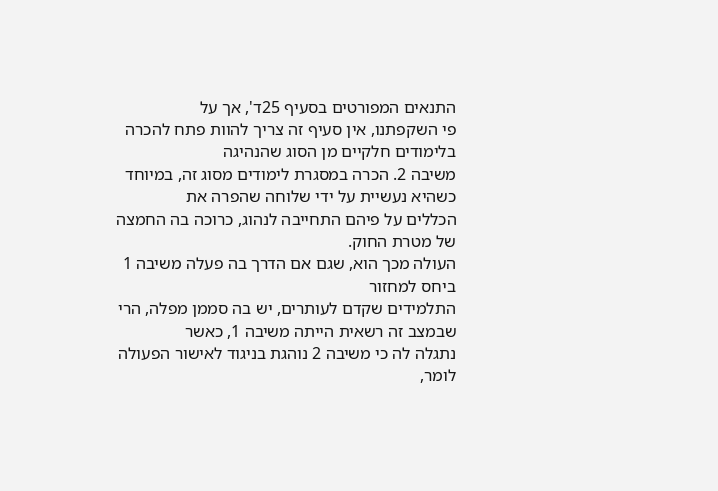התנאים המפורטים בסעיף 25ד', אך על
פי השקפתנו, אין סעיף זה צריך להוות פתח להכרה בלימודים חלקיים מן הסוג שהנהיגה
משיבה 2. הכרה במסגרת לימודים מסוג זה, במיוחד כשהיא נעשיית על ידי שלוחה שהפרה את
הכללים על פיהם התחייבה לנהוג, כרוכה בה החמצה של מטרת החוק.
העולה מכך הוא, שגם אם הדרך בה פעלה משיבה 1 ביחס למחזור
התלמידים שקדם לעותרים, יש בה סממן מפלה, הרי שבמצב זה רשאית הייתה משיבה 1, כאשר
נתגלה לה כי משיבה 2 נוהגת בניגוד לאישור הפעולה לומר,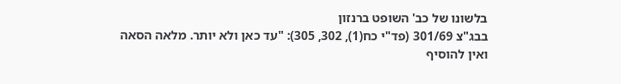בלשונו של כב' השופט ברנזון
בבג"צ 301/69 (פד"י כח(1), 302, 305): "עד כאן ולא יותר. מלאה הסאה
ואין להוסיף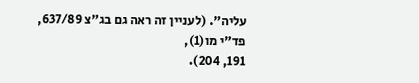עליה". (לעניין זה ראה גם בג"צ 637/89, פד"י מו(1),
191, 204).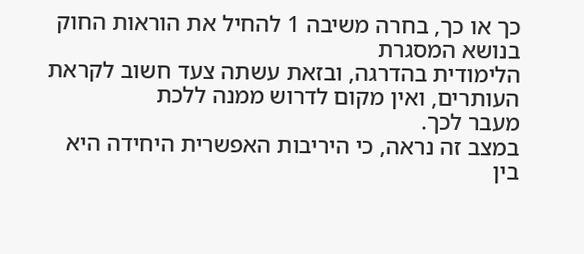כך או כך, בחרה משיבה 1 להחיל את הוראות החוק בנושא המסגרת
הלימודית בהדרגה, ובזאת עשתה צעד חשוב לקראת העותרים, ואין מקום לדרוש ממנה ללכת
מעבר לכך.
במצב זה נראה, כי היריבות האפשרית היחידה היא בין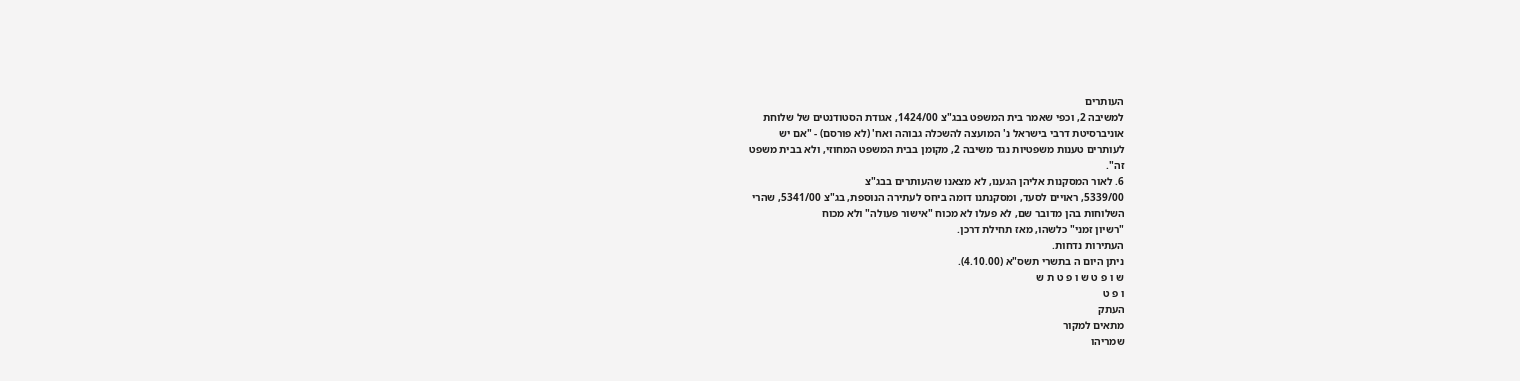העותרים
למשיבה 2, וכפי שאמר בית המשפט בבג"צ 1424/00, אגודת הסטודנטים של שלוחת
אוניברסיטת דרבי בישראל נ' המועצה להשכלה גבוהה ואח' (לא פורסם) - "אם יש
לעותרים טענות משפטיות נגד משיבה 2, מקומן בבית המשפט המחוזי, ולא בבית משפט
זה".
6. לאור המסקנות אליהן הגענו, לא מצאנו שהעותרים בבג"צ
5339/00, ראויים לסעד, ומסקנתנו דומה ביחס לעתירה הנוספת, בג"צ 5341/00, שהרי
השלוחות בהן מדובר שם, לא פעלו לא מכוח "אישור פעולה" ולא מכוח
"רשיון זמני" כלשהו, מאז תחילת דרכן.
העתירות נדחות.
ניתן היום ה בתשרי תשס"א (4.10.00).
ש ו פ ט ש ו פ ט ת ש
ו פ ט
העתק
מתאים למקור
שמריהו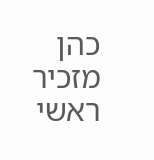כהן
מזכיר
ראשי